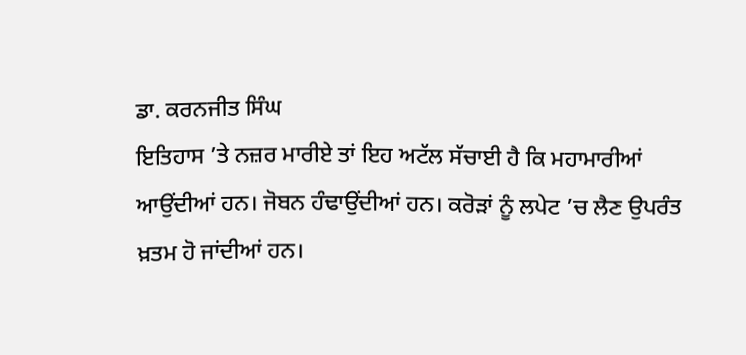ਡਾ. ਕਰਨਜੀਤ ਸਿੰਘ
ਇਤਿਹਾਸ ’ਤੇ ਨਜ਼ਰ ਮਾਰੀਏ ਤਾਂ ਇਹ ਅਟੱਲ ਸੱਚਾਈ ਹੈ ਕਿ ਮਹਾਮਾਰੀਆਂ ਆਉਂਦੀਆਂ ਹਨ। ਜੋਬਨ ਹੰਢਾਉਂਦੀਆਂ ਹਨ। ਕਰੋੜਾਂ ਨੂੰ ਲਪੇਟ ’ਚ ਲੈਣ ਉਪਰੰਤ ਖ਼ਤਮ ਹੋ ਜਾਂਦੀਆਂ ਹਨ।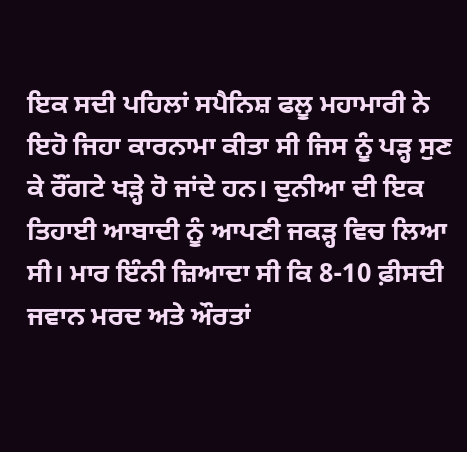ਇਕ ਸਦੀ ਪਹਿਲਾਂ ਸਪੈਨਿਸ਼ ਫਲੂ ਮਹਾਮਾਰੀ ਨੇ ਇਹੋ ਜਿਹਾ ਕਾਰਨਾਮਾ ਕੀਤਾ ਸੀ ਜਿਸ ਨੂੰ ਪੜ੍ਹ ਸੁਣ ਕੇ ਰੌਂਗਟੇ ਖੜ੍ਹੇ ਹੋ ਜਾਂਦੇ ਹਨ। ਦੁਨੀਆ ਦੀ ਇਕ ਤਿਹਾਈ ਆਬਾਦੀ ਨੂੰ ਆਪਣੀ ਜਕੜ੍ਹ ਵਿਚ ਲਿਆ ਸੀ। ਮਾਰ ਇੰਨੀ ਜ਼ਿਆਦਾ ਸੀ ਕਿ 8-10 ਫ਼ੀਸਦੀ ਜਵਾਨ ਮਰਦ ਅਤੇ ਔਰਤਾਂ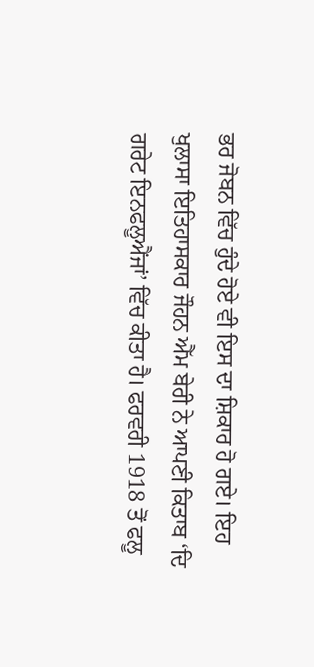ਭਰ ਜੋਬਨ ਵਿੱਚ ਹੁੰਦੇ ਹੋਏ ਵੀ ਇਸ ਦਾ ਸ਼ਿਕਾਰ ਹੋ ਗਏ। ਇਹ ਖੁਲਾਸਾ ਇਤਿਹਾਸਕਾਰ ਜੌਹਨ ਐੱਮ ਬੇਰੀ ਨੇ ਆਪਣੀ ਕਿਤਾਬ ‘ਦਿ ਗਰੇਟ ਇਨਫਲੂਐਂਜਾਂ’ ਵਿੱਚ ਕੀਤਾ ਹੈ। ਫਰਵਰੀ 1918 ਤੋਂ ਫਲੂ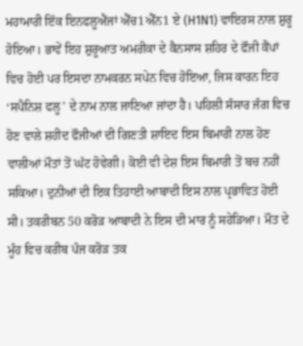ਮਹਾਮਾਰੀ ਇੱਕ ਇਨਫਲੂਐਂਜਾਂ ਐੱਚ1ਐੱਨ1 ਏ (H1N1) ਵਾਇਰਸ ਨਾਲ ਸ਼ੁਰੂ ਹੋਇਆ। ਭਾਵੇਂ ਇਹ ਸ਼ੁਰੂਆਤ ਅਮਰੀਕਾ ਦੇ ਕੈਨਸਾਸ ਸ਼ਹਿਰ ਦੇ ਫੌਜੀ ਕੈਂਪਾਂ ਵਿਚ ਹੋਈ ਪਰ ਇਸਦਾ ਨਾਮਕਰਨ ਸਪੇਨ ਵਿਚ ਹੋਇਆ, ਜਿਸ ਕਾਰਨ ਇਹ ‘ਸਪੈਨਿਸ਼ ਫਲੂ’ ਦੇ ਨਾਮ ਨਾਲ ਜਾਣਿਆ ਜਾਂਦਾ ਹੈ। ਪਹਿਲੀ ਸੰਸਾਰ ਜੰਗ ਵਿਚ ਹੋਣ ਵਾਲੇ ਸ਼ਹੀਦ ਫੌਜੀਆਂ ਦੀ ਗਿਣਤੀ ਸ਼ਾਇਦ ਇਸ ਬਿਮਾਰੀ ਨਾਲ ਹੋਣ ਵਾਲੀਆਂ ਮੌਤਾਂ ਤੋਂ ਘੱਟ ਹੋਵੇਗੀ। ਕੋਈ ਵੀ ਦੇਸ਼ ਇਸ ਬਿਮਾਰੀ ਤੋਂ ਬਚ ਨਹੀਂ ਸਕਿਆ। ਦੁਨੀਆਂ ਦੀ ਇਕ ਤਿਹਾਈ ਆਬਾਦੀ ਇਸ ਨਾਲ ਪ੍ਰਭਾਵਿਤ ਹੋਈ ਸੀ। ਤਕਰੀਬਨ 50 ਕਰੋੜ ਆਬਾਦੀ ਨੇ ਇਸ ਦੀ ਮਾਰ ਨੂੰ ਸਹੇੜਿਆ। ਮੌਤ ਦੇ ਮੂੰਹ ਵਿਚ ਕਰੀਬ ਪੰਜ ਕਰੋੜ ਤਕ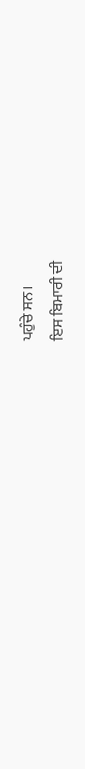ਪਹੁੰਚੇ ਸਨ।
ਇਸ ਬਿਮਾਰੀ ਦੀ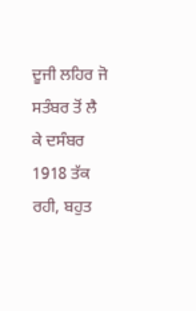ਦੂਜੀ ਲਹਿਰ ਜੋ ਸਤੰਬਰ ਤੋਂ ਲੈ ਕੇ ਦਸੰਬਰ 1918 ਤੱਕ ਰਹੀ, ਬਹੁਤ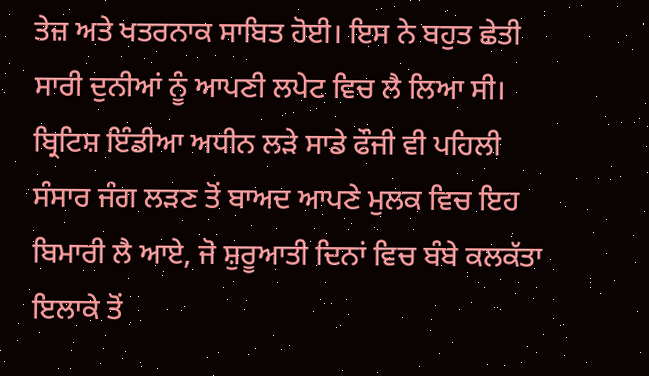ਤੇਜ਼ ਅਤੇ ਖਤਰਨਾਕ ਸਾਬਿਤ ਹੋਈ। ਇਸ ਨੇ ਬਹੁਤ ਛੇਤੀ ਸਾਰੀ ਦੁਨੀਆਂ ਨੂੰ ਆਪਣੀ ਲਪੇਟ ਵਿਚ ਲੈ ਲਿਆ ਸੀ। ਬ੍ਰਿਟਿਸ਼ ਇੰਡੀਆ ਅਧੀਨ ਲੜੇ ਸਾਡੇ ਫੌਜੀ ਵੀ ਪਹਿਲੀ ਸੰਸਾਰ ਜੰਗ ਲੜਣ ਤੋਂ ਬਾਅਦ ਆਪਣੇ ਮੁਲਕ ਵਿਚ ਇਹ ਬਿਮਾਰੀ ਲੈ ਆਏ, ਜੋ ਸ਼ੁਰੂਆਤੀ ਦਿਨਾਂ ਵਿਚ ਬੰਬੇ ਕਲਕੱਤਾ ਇਲਾਕੇ ਤੋਂ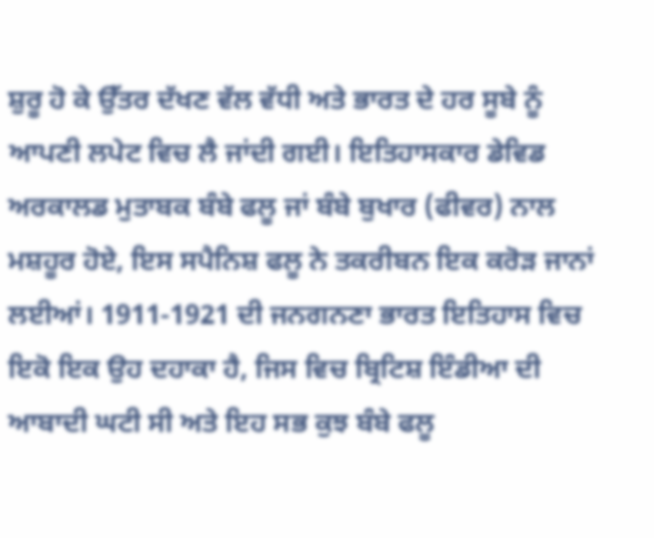ਸ਼ੁਰੂ ਹੋ ਕੇ ਉੱਤਰ ਦੱਖਣ ਵੱਲ ਵੱਧੀ ਅਤੇ ਭਾਰਤ ਦੇ ਹਰ ਸੂਬੇ ਨੂੰ ਆਪਣੀ ਲਪੇਟ ਵਿਚ ਲੈ ਜਾਂਦੀ ਗਈ। ਇਤਿਹਾਸਕਾਰ ਡੇਵਿਡ ਅਰਕਾਲਡ ਮੁਤਾਬਕ ਬੰਬੇ ਫਲੂ ਜਾਂ ਬੰਬੇ ਬੁਖਾਰ (ਫੀਵਰ) ਨਾਲ ਮਸ਼ਹੂਰ ਹੋਏ, ਇਸ ਸਪੈਨਿਸ਼ ਫਲੂ ਨੇ ਤਕਰੀਬਨ ਇਕ ਕਰੋੜ ਜਾਨਾਂ ਲਈਆਂ। 1911-1921 ਦੀ ਜਨਗਨਣਾ ਭਾਰਤ ਇਤਿਹਾਸ ਵਿਚ ਇਕੋ ਇਕ ਉਹ ਦਹਾਕਾ ਹੈ, ਜਿਸ ਵਿਚ ਬ੍ਰਿਟਿਸ਼ ਇੰਡੀਆ ਦੀ ਆਬਾਦੀ ਘਟੀ ਸੀ ਅਤੇ ਇਹ ਸਭ ਕੁਝ ਬੰਬੇ ਫਲੂ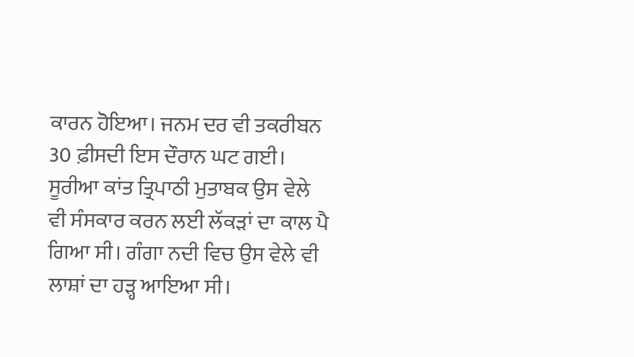ਕਾਰਨ ਹੋਇਆ। ਜਨਮ ਦਰ ਵੀ ਤਕਰੀਬਨ 30 ਫ਼ੀਸਦੀ ਇਸ ਦੌਰਾਨ ਘਟ ਗਈ। ਸੂਰੀਆ ਕਾਂਤ ਤ੍ਰਿਪਾਠੀ ਮੁਤਾਬਕ ਉਸ ਵੇਲੇ ਵੀ ਸੰਸਕਾਰ ਕਰਨ ਲਈ ਲੱਕੜਾਂ ਦਾ ਕਾਲ ਪੈ ਗਿਆ ਸੀ। ਗੰਗਾ ਨਦੀ ਵਿਚ ਉਸ ਵੇਲੇ ਵੀ ਲਾਸ਼ਾਂ ਦਾ ਹੜ੍ਹ ਆਇਆ ਸੀ।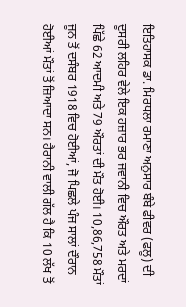ਇਤਿਹਾਸਕ ਡਾ. ਮਿਰਧਲਾ ਰਮਾਣਾ ਅਨੁਸਾਰ ਬੰਬੇ ਫੀਵਰ (ਫਲੂ) ਦੀ ਦੂਸਰੀ ਲਹਿਰ ਵੇਲੇ ਇਕ ਹਜ਼ਾਰ ਭਰ ਜਵਾਨੀ ਵਿਚ ਔਰਤ ਅਤੇ ਮਰਦਾਂ ਪਿੱਛੇ 62 ਆਦਮੀ ਅਤੇ 79 ਔਰਤਾਂ ਦੀ ਮੌਤ ਹੋਈ। 10,86,758 ਮੌਤਾਂ ਜੂਨ ਤੋਂ ਦਸੰਬਰ 1918 ਵਿਚ ਹੋਈਆਂ, ਜੋ ਪਿਛਲੇ ਪੰਜ ਸਾਲਾਂ ਦੌਰਾਨ ਹੋਈਆਂ ਮੌਤਾਂ ਤੋਂ ਜ਼ਿਆਦਾ ਸਨ। ਹੈਰਾਨੀ ਵਾਲੀ ਗੱਲ ਹੈ ਕਿ 10 ਲੱਖ ਤੋਂ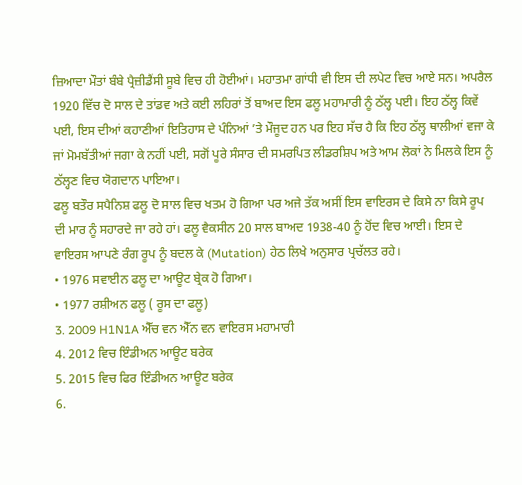ਜ਼ਿਆਦਾ ਮੌਤਾਂ ਬੰਬੇ ਪ੍ਰੈਜ਼ੀਡੈਂਸੀ ਸੂਬੇ ਵਿਚ ਹੀ ਹੋਈਆਂ। ਮਹਾਤਮਾ ਗਾਂਧੀ ਵੀ ਇਸ ਦੀ ਲਪੇਟ ਵਿਚ ਆਏ ਸਨ। ਅਪਰੈਲ 1920 ਵਿੱਚ ਦੋ ਸਾਲ ਦੇ ਤਾਂਡਵ ਅਤੇ ਕਈ ਲਹਿਰਾਂ ਤੋਂ ਬਾਅਦ ਇਸ ਫਲੂ ਮਹਾਮਾਰੀ ਨੂੰ ਠੱਲ੍ਹ ਪਈ। ਇਹ ਠੱਲ੍ਹ ਕਿਵੇਂ ਪਈ, ਇਸ ਦੀਆਂ ਕਹਾਣੀਆਂ ਇਤਿਹਾਸ ਦੇ ਪੰਨਿਆਂ ’ਤੇ ਮੌਜੂਦ ਹਨ ਪਰ ਇਹ ਸੱਚ ਹੈ ਕਿ ਇਹ ਠੱਲ੍ਹ ਥਾਲੀਆਂ ਵਜਾ ਕੇ ਜਾਂ ਮੋਮਬੱਤੀਆਂ ਜਗਾ ਕੇ ਨਹੀਂ ਪਈ, ਸਗੋਂ ਪੂਰੇ ਸੰਸਾਰ ਦੀ ਸਮਰਪਿਤ ਲੀਡਰਸ਼ਿਪ ਅਤੇ ਆਮ ਲੋਕਾਂ ਨੇ ਮਿਲਕੇ ਇਸ ਨੂੰ ਠੱਲ੍ਹਣ ਵਿਚ ਯੋਗਦਾਨ ਪਾਇਆ।
ਫਲੂ ਬਤੌਰ ਸਪੈਨਿਸ਼ ਫਲੂ ਦੋ ਸਾਲ ਵਿਚ ਖਤਮ ਹੋ ਗਿਆ ਪਰ ਅਜੇ ਤੱਕ ਅਸੀਂ ਇਸ ਵਾਇਰਸ ਦੇ ਕਿਸੇ ਨਾ ਕਿਸੇ ਰੂਪ ਦੀ ਮਾਰ ਨੂੰ ਸਹਾਰਦੇ ਜਾ ਰਹੇ ਹਾਂ। ਫਲੂ ਵੈਕਸੀਨ 20 ਸਾਲ ਬਾਅਦ 1938-40 ਨੂੰ ਹੋਂਦ ਵਿਚ ਆਈ। ਇਸ ਦੇ ਵਾਇਰਸ ਆਪਣੇ ਰੰਗ ਰੂਪ ਨੂੰ ਬਦਲ ਕੇ (Mutation) ਹੇਠ ਲਿਖੇ ਅਨੁਸਾਰ ਪ੍ਰਚੱਲਤ ਰਹੇ।
• 1976 ਸਵਾਈਨ ਫਲੂ ਦਾ ਆਊਟ ਬ੍ਰੇਕ ਹੋ ਗਿਆ।
• 1977 ਰਸ਼ੀਅਨ ਫਲੂ ( ਰੂਸ ਦਾ ਫਲੂ)
3. 2009 H1N1A ਐੱਚ ਵਨ ਐੱਨ ਵਨ ਵਾਇਰਸ ਮਹਾਮਾਰੀ
4. 2012 ਵਿਚ ਇੰਡੀਅਨ ਆਊਟ ਬਰੇਕ
5. 2015 ਵਿਚ ਫਿਰ ਇੰਡੀਅਨ ਆਊਟ ਬਰੇਕ
6.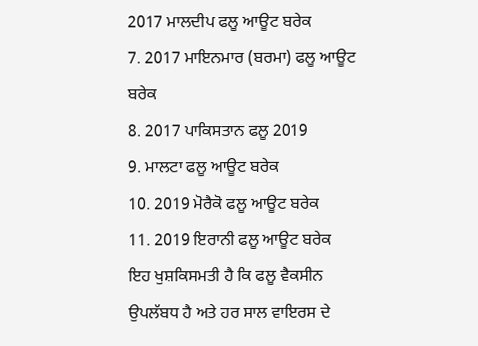2017 ਮਾਲਦੀਪ ਫਲੂ ਆਊਟ ਬਰੇਕ
7. 2017 ਮਾਇਨਮਾਰ (ਬਰਮਾ) ਫਲੂ ਆਊਟ ਬਰੇਕ
8. 2017 ਪਾਕਿਸਤਾਨ ਫਲੂ 2019
9. ਮਾਲਟਾ ਫਲੂ ਆਊਟ ਬਰੇਕ
10. 2019 ਮੋਰੈਕੋ ਫਲੂ ਆਊਟ ਬਰੇਕ
11. 2019 ਇਰਾਨੀ ਫਲੂ ਆਊਟ ਬਰੇਕ
ਇਹ ਖੁਸ਼ਕਿਸਮਤੀ ਹੈ ਕਿ ਫਲੂ ਵੈਕਸੀਨ ਉਪਲੱਬਧ ਹੈ ਅਤੇ ਹਰ ਸਾਲ ਵਾਇਰਸ ਦੇ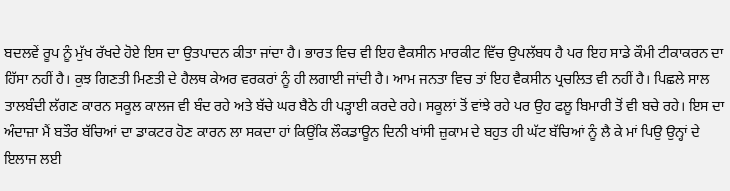ਬਦਲਵੇਂ ਰੂਪ ਨੂੰ ਮੁੱਖ ਰੱਖਦੇ ਹੋਏ ਇਸ ਦਾ ਉਤਪਾਦਨ ਕੀਤਾ ਜਾਂਦਾ ਹੈ। ਭਾਰਤ ਵਿਚ ਵੀ ਇਹ ਵੈਕਸੀਨ ਮਾਰਕੀਟ ਵਿੱਚ ਉਪਲੱਬਧ ਹੈ ਪਰ ਇਹ ਸਾਡੇ ਕੌਮੀ ਟੀਕਾਕਰਨ ਦਾ ਹਿੱਸਾ ਨਹੀਂ ਹੈ। ਕੁਝ ਗਿਣਤੀ ਮਿਣਤੀ ਦੇ ਹੈਲਥ ਕੇਅਰ ਵਰਕਰਾਂ ਨੂੰ ਹੀ ਲਗਾਈ ਜਾਂਦੀ ਹੈ। ਆਮ ਜਨਤਾ ਵਿਚ ਤਾਂ ਇਹ ਵੈਕਸੀਨ ਪ੍ਰਚਲਿਤ ਵੀ ਨਹੀਂ ਹੈ। ਪਿਛਲੇ ਸਾਲ ਤਾਲਬੰਦੀ ਲੱਗਣ ਕਾਰਨ ਸਕੂਲ ਕਾਲਜ ਵੀ ਬੰਦ ਰਹੇ ਅਤੇ ਬੱਚੇ ਘਰ ਬੈਠੇ ਹੀ ਪੜ੍ਹਾਈ ਕਰਦੇ ਰਹੇ। ਸਕੂਲਾਂ ਤੋਂ ਵਾਂਝੇ ਰਹੇ ਪਰ ਉਹ ਫਲੂ ਬਿਮਾਰੀ ਤੋਂ ਵੀ ਬਚੇ ਰਹੇ। ਇਸ ਦਾ ਅੰਦਾਜ਼ਾ ਮੈਂ ਬਤੌਰ ਬੱਚਿਆਂ ਦਾ ਡਾਕਟਰ ਹੋਣ ਕਾਰਨ ਲਾ ਸਕਦਾ ਹਾਂ ਕਿਉਂਕਿ ਲੌਕਡਾਊਨ ਦਿਨੀ ਖਾਂਸੀ ਜ਼ੁਕਾਮ ਦੇ ਬਹੁਤ ਹੀ ਘੱਟ ਬੱਚਿਆਂ ਨੂੰ ਲੈ ਕੇ ਮਾਂ ਪਿਉ ਉਨ੍ਹਾਂ ਦੇ ਇਲਾਜ ਲਈ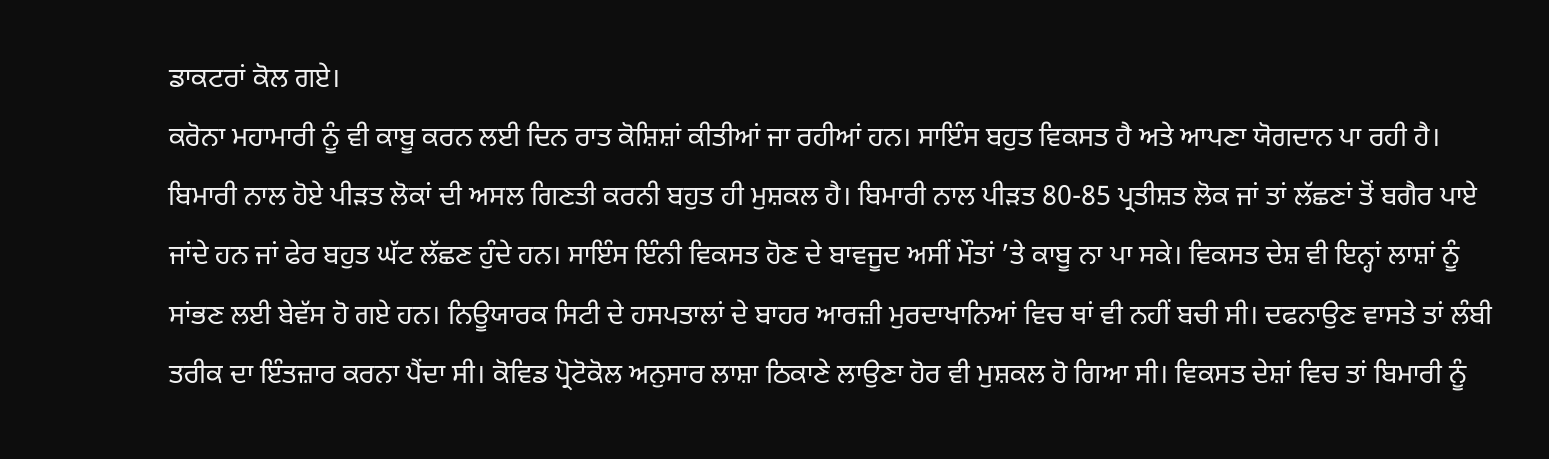ਡਾਕਟਰਾਂ ਕੋਲ ਗਏ।
ਕਰੋਨਾ ਮਹਾਮਾਰੀ ਨੂੰ ਵੀ ਕਾਬੂ ਕਰਨ ਲਈ ਦਿਨ ਰਾਤ ਕੋਸ਼ਿਸ਼ਾਂ ਕੀਤੀਆਂ ਜਾ ਰਹੀਆਂ ਹਨ। ਸਾਇੰਸ ਬਹੁਤ ਵਿਕਸਤ ਹੈ ਅਤੇ ਆਪਣਾ ਯੋਗਦਾਨ ਪਾ ਰਹੀ ਹੈ। ਬਿਮਾਰੀ ਨਾਲ ਹੋਏ ਪੀੜਤ ਲੋਕਾਂ ਦੀ ਅਸਲ ਗਿਣਤੀ ਕਰਨੀ ਬਹੁਤ ਹੀ ਮੁਸ਼ਕਲ ਹੈ। ਬਿਮਾਰੀ ਨਾਲ ਪੀੜਤ 80-85 ਪ੍ਰਤੀਸ਼ਤ ਲੋਕ ਜਾਂ ਤਾਂ ਲੱਛਣਾਂ ਤੋਂ ਬਗੈਰ ਪਾਏ ਜਾਂਦੇ ਹਨ ਜਾਂ ਫੇਰ ਬਹੁਤ ਘੱਟ ਲੱਛਣ ਹੁੰਦੇ ਹਨ। ਸਾਇੰਸ ਇੰਨੀ ਵਿਕਸਤ ਹੋਣ ਦੇ ਬਾਵਜੂਦ ਅਸੀਂ ਮੌਤਾਂ ’ਤੇ ਕਾਬੂ ਨਾ ਪਾ ਸਕੇ। ਵਿਕਸਤ ਦੇਸ਼ ਵੀ ਇਨ੍ਹਾਂ ਲਾਸ਼ਾਂ ਨੂੰ ਸਾਂਭਣ ਲਈ ਬੇਵੱਸ ਹੋ ਗਏ ਹਨ। ਨਿਊਯਾਰਕ ਸਿਟੀ ਦੇ ਹਸਪਤਾਲਾਂ ਦੇ ਬਾਹਰ ਆਰਜ਼ੀ ਮੁਰਦਾਖਾਨਿਆਂ ਵਿਚ ਥਾਂ ਵੀ ਨਹੀਂ ਬਚੀ ਸੀ। ਦਫਨਾਉਣ ਵਾਸਤੇ ਤਾਂ ਲੰਬੀ ਤਰੀਕ ਦਾ ਇੰਤਜ਼ਾਰ ਕਰਨਾ ਪੈਂਦਾ ਸੀ। ਕੋਵਿਡ ਪ੍ਰੋਟੋਕੋਲ ਅਨੁਸਾਰ ਲਾਸ਼ਾ ਠਿਕਾਣੇ ਲਾਉਣਾ ਹੋਰ ਵੀ ਮੁਸ਼ਕਲ ਹੋ ਗਿਆ ਸੀ। ਵਿਕਸਤ ਦੇਸ਼ਾਂ ਵਿਚ ਤਾਂ ਬਿਮਾਰੀ ਨੂੰ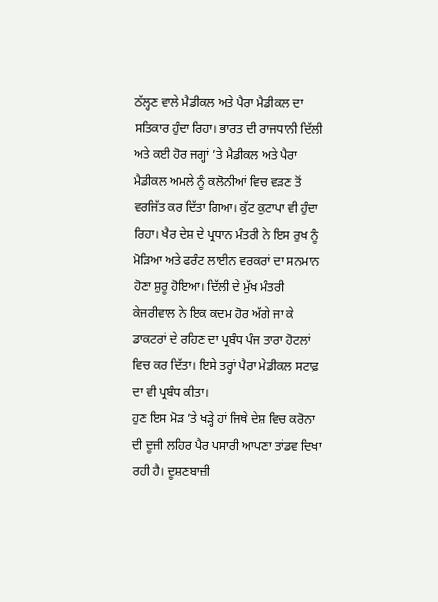ਠੱਲ੍ਹਣ ਵਾਲੇ ਮੈਡੀਕਲ ਅਤੇ ਪੈਰਾ ਮੈਡੀਕਲ ਦਾ ਸਤਿਕਾਰ ਹੁੰਦਾ ਰਿਹਾ। ਭਾਰਤ ਦੀ ਰਾਜਧਾਨੀ ਦਿੱਲੀ ਅਤੇ ਕਈ ਹੋਰ ਜਗ੍ਹਾਂ ’ਤੇ ਮੈਡੀਕਲ ਅਤੇ ਪੈਰਾ ਮੈਡੀਕਲ ਅਮਲੇ ਨੂੰ ਕਲੋਨੀਆਂ ਵਿਚ ਵੜਣ ਤੋਂ ਵਰਜਿੱਤ ਕਰ ਦਿੱਤਾ ਗਿਆ। ਕੁੱਟ ਕੁਟਾਪਾ ਵੀ ਹੁੰਦਾ ਰਿਹਾ। ਖੈਰ ਦੇਸ਼ ਦੇ ਪ੍ਰਧਾਨ ਮੰਤਰੀ ਨੇ ਇਸ ਰੁਖ ਨੂੰ ਮੋੜਿਆ ਅਤੇ ਫਰੰਟ ਲਾਈਨ ਵਰਕਰਾਂ ਦਾ ਸਨਮਾਨ ਹੋਣਾ ਸ਼ੁਰੂ ਹੋਇਆ। ਦਿੱਲੀ ਦੇ ਮੁੱਖ ਮੰਤਰੀ ਕੇਜਰੀਵਾਲ ਨੇ ਇਕ ਕਦਮ ਹੋਰ ਅੱਗੇ ਜਾ ਕੇ ਡਾਕਟਰਾਂ ਦੇ ਰਹਿਣ ਦਾ ਪ੍ਰਬੰਧ ਪੰਜ ਤਾਰਾ ਹੋਟਲਾਂ ਵਿਚ ਕਰ ਦਿੱਤਾ। ਇਸੇ ਤਰ੍ਹਾਂ ਪੈਰਾ ਮੇਡੀਕਲ ਸਟਾਫ਼ ਦਾ ਵੀ ਪ੍ਰਬੰਧ ਕੀਤਾ।
ਹੁਣ ਇਸ ਮੋੜ ’ਤੇ ਖੜ੍ਹੇ ਹਾਂ ਜਿਥੇ ਦੇਸ਼ ਵਿਚ ਕਰੋਨਾ ਦੀ ਦੂਜੀ ਲਹਿਰ ਪੈਰ ਪਸਾਰੀ ਆਪਣਾ ਤਾਂਡਵ ਦਿਖਾ ਰਹੀ ਹੈ। ਦੂਸ਼ਣਬਾਜ਼ੀ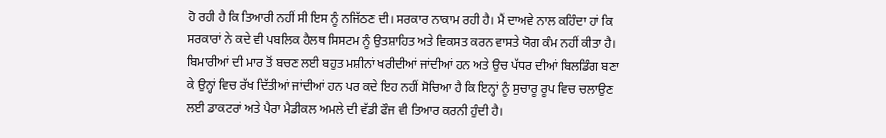ਹੋ ਰਹੀ ਹੈ ਕਿ ਤਿਆਰੀ ਨਹੀਂ ਸੀ ਇਸ ਨੂੰ ਨਜਿੱਠਣ ਦੀ। ਸਰਕਾਰ ਨਾਕਾਮ ਰਹੀ ਹੈ। ਮੈਂ ਦਾਅਵੇ ਨਾਲ ਕਹਿੰਦਾ ਹਾਂ ਕਿ ਸਰਕਾਰਾਂ ਨੇ ਕਦੇ ਵੀ ਪਬਲਿਕ ਹੈਲਥ ਸਿਸਟਮ ਨੂੰ ਉਤਸ਼ਾਹਿਤ ਅਤੇ ਵਿਕਸਤ ਕਰਨ ਵਾਸਤੇ ਯੋਗ ਕੰਮ ਨਹੀਂ ਕੀਤਾ ਹੈ। ਬਿਮਾਰੀਆਂ ਦੀ ਮਾਰ ਤੋਂ ਬਚਣ ਲਈ ਬਹੁਤ ਮਸ਼ੀਨਾਂ ਖਰੀਦੀਆਂ ਜਾਂਦੀਆਂ ਹਨ ਅਤੇ ਉਚ ਪੱਧਰ ਦੀਆਂ ਬਿਲਡਿੰਗ ਬਣਾ ਕੇ ਉਨ੍ਹਾਂ ਵਿਚ ਰੱਖ ਦਿੱਤੀਆਂ ਜਾਂਦੀਆਂ ਹਨ ਪਰ ਕਦੇ ਇਹ ਨਹੀਂ ਸੋਚਿਆ ਹੈ ਕਿ ਇਨ੍ਹਾਂ ਨੂੰ ਸੁਚਾਰੂ ਰੂਪ ਵਿਚ ਚਲਾਉਣ ਲਈ ਡਾਕਟਰਾਂ ਅਤੇ ਪੈਰਾ ਮੈਡੀਕਲ ਅਮਲੇ ਦੀ ਵੱਡੀ ਫੌਜ ਵੀ ਤਿਆਰ ਕਰਨੀ ਹੁੰਦੀ ਹੈ।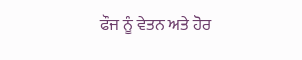ਫੌਜ ਨੂੰ ਵੇਤਨ ਅਤੇ ਹੋਰ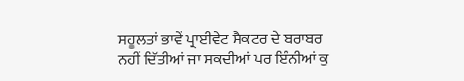ਸਹੂਲਤਾਂ ਭਾਵੇਂ ਪ੍ਰਾਈਵੇਟ ਸੈਕਟਰ ਦੇ ਬਰਾਬਰ ਨਹੀਂ ਦਿੱਤੀਆਂ ਜਾ ਸਕਦੀਆਂ ਪਰ ਇੰਨੀਆਂ ਕੁ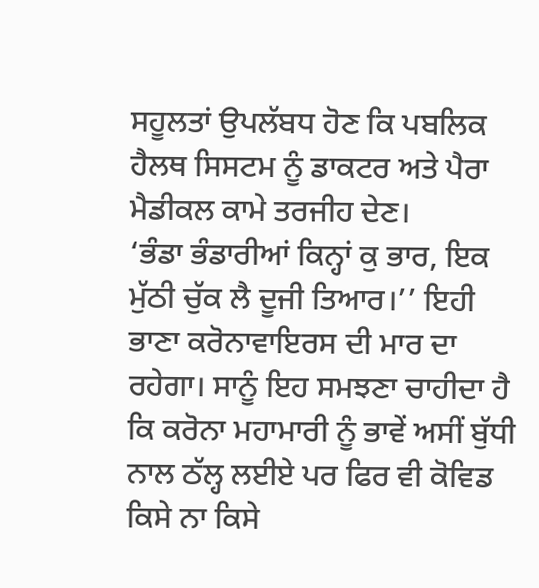ਸਹੂਲਤਾਂ ਉਪਲੱਬਧ ਹੋਣ ਕਿ ਪਬਲਿਕ ਹੈਲਥ ਸਿਸਟਮ ਨੂੰ ਡਾਕਟਰ ਅਤੇ ਪੈਰਾ ਮੈਡੀਕਲ ਕਾਮੇ ਤਰਜੀਹ ਦੇਣ।
‘ਭੰਡਾ ਭੰਡਾਰੀਆਂ ਕਿਨ੍ਹਾਂ ਕੁ ਭਾਰ, ਇਕ ਮੁੱਠੀ ਚੁੱਕ ਲੈ ਦੂਜੀ ਤਿਆਰ।’’ ਇਹੀ ਭਾਣਾ ਕਰੋਨਾਵਾਇਰਸ ਦੀ ਮਾਰ ਦਾ ਰਹੇਗਾ। ਸਾਨੂੰ ਇਹ ਸਮਝਣਾ ਚਾਹੀਦਾ ਹੈ ਕਿ ਕਰੋਨਾ ਮਹਾਮਾਰੀ ਨੂੰ ਭਾਵੇਂ ਅਸੀਂ ਬੁੱਧੀ ਨਾਲ ਠੱਲ੍ਹ ਲਈਏ ਪਰ ਫਿਰ ਵੀ ਕੋਵਿਡ ਕਿਸੇ ਨਾ ਕਿਸੇ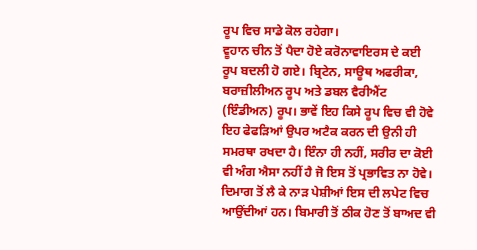ਰੂਪ ਵਿਚ ਸਾਡੇ ਕੋਲ ਰਹੇਗਾ।
ਵੂਹਾਨ ਚੀਨ ਤੋਂ ਪੈਦਾ ਹੋਏ ਕਰੋਨਾਵਾਇਰਸ ਦੇ ਕਈ ਰੂਪ ਬਦਲੀ ਹੋ ਗਏ। ਬ੍ਰਿਟੇਨ, ਸਾਊਥ ਅਫਰੀਕਾ, ਬਰਾਜ਼ੀਲੀਅਨ ਰੂਪ ਅਤੇ ਡਬਲ ਵੈਰੀਐਂਟ (ਇੰਡੀਅਨ) ਰੂਪ। ਭਾਵੇਂ ਇਹ ਕਿਸੇ ਰੂਪ ਵਿਚ ਵੀ ਹੋਵੇ ਇਹ ਫੇਫੜਿਆਂ ਉਪਰ ਅਟੈਕ ਕਰਨ ਦੀ ਉਨੀ ਹੀ ਸਮਰਥਾ ਰਖਦਾ ਹੈ। ਇੰਨਾ ਹੀ ਨਹੀਂ, ਸਰੀਰ ਦਾ ਕੋਈ ਵੀ ਅੰਗ ਐਸਾ ਨਹੀਂ ਹੈ ਜੋ ਇਸ ਤੋਂ ਪ੍ਰਭਾਵਿਤ ਨਾ ਹੋਵੇ। ਦਿਮਾਗ ਤੋਂ ਲੈ ਕੇ ਨਾੜ ਪੇਸ਼ੀਆਂ ਇਸ ਦੀ ਲਪੇਟ ਵਿਚ ਆਉਂਦੀਆਂ ਹਨ। ਬਿਮਾਰੀ ਤੋਂ ਠੀਕ ਹੋਣ ਤੋਂ ਬਾਅਦ ਵੀ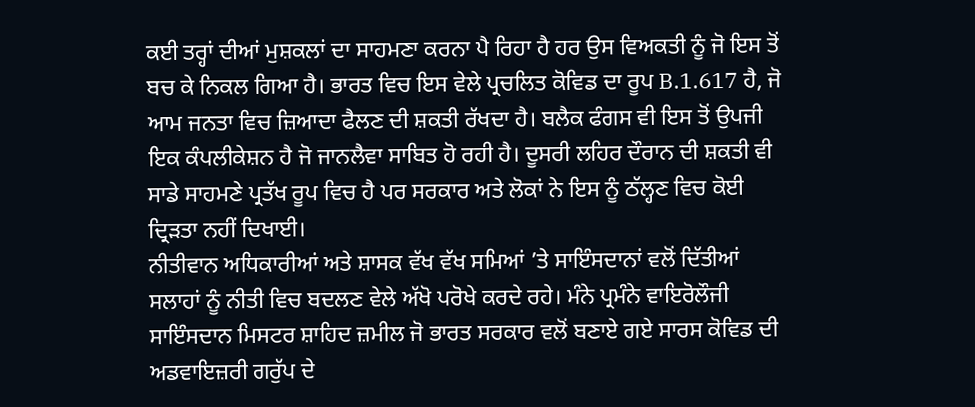ਕਈ ਤਰ੍ਹਾਂ ਦੀਆਂ ਮੁਸ਼ਕਲਾਂ ਦਾ ਸਾਹਮਣਾ ਕਰਨਾ ਪੈ ਰਿਹਾ ਹੈ ਹਰ ਉਸ ਵਿਅਕਤੀ ਨੂੰ ਜੋ ਇਸ ਤੋਂ ਬਚ ਕੇ ਨਿਕਲ ਗਿਆ ਹੈ। ਭਾਰਤ ਵਿਚ ਇਸ ਵੇਲੇ ਪ੍ਰਚਲਿਤ ਕੋਵਿਡ ਦਾ ਰੂਪ B.1.617 ਹੈ, ਜੋ ਆਮ ਜਨਤਾ ਵਿਚ ਜ਼ਿਆਦਾ ਫੈਲਣ ਦੀ ਸ਼ਕਤੀ ਰੱਖਦਾ ਹੈ। ਬਲੈਕ ਫੰਗਸ ਵੀ ਇਸ ਤੋਂ ਉਪਜੀ ਇਕ ਕੰਪਲੀਕੇਸ਼ਨ ਹੈ ਜੋ ਜਾਨਲੈਵਾ ਸਾਬਿਤ ਹੋ ਰਹੀ ਹੈ। ਦੂਸਰੀ ਲਹਿਰ ਦੌਰਾਨ ਦੀ ਸ਼ਕਤੀ ਵੀ ਸਾਡੇ ਸਾਹਮਣੇ ਪ੍ਰਤੱਖ ਰੂਪ ਵਿਚ ਹੈ ਪਰ ਸਰਕਾਰ ਅਤੇ ਲੋਕਾਂ ਨੇ ਇਸ ਨੂੰ ਠੱਲ੍ਹਣ ਵਿਚ ਕੋਈ ਦ੍ਰਿੜਤਾ ਨਹੀਂ ਦਿਖਾਈ।
ਨੀਤੀਵਾਨ ਅਧਿਕਾਰੀਆਂ ਅਤੇ ਸ਼ਾਸਕ ਵੱਖ ਵੱਖ ਸਮਿਆਂ ’ਤੇ ਸਾਇੰਸਦਾਨਾਂ ਵਲੋਂ ਦਿੱਤੀਆਂ ਸਲਾਹਾਂ ਨੂੰ ਨੀਤੀ ਵਿਚ ਬਦਲਣ ਵੇਲੇ ਅੱਖੋ ਪਰੋਖੇ ਕਰਦੇ ਰਹੇ। ਮੰਨੇ ਪ੍ਰਮੰਨੇ ਵਾਇਰੋਲੌਜੀ ਸਾਇੰਸਦਾਨ ਮਿਸਟਰ ਸ਼ਾਹਿਦ ਜ਼ਮੀਲ ਜੋ ਭਾਰਤ ਸਰਕਾਰ ਵਲੋਂ ਬਣਾਏ ਗਏ ਸਾਰਸ ਕੋਵਿਡ ਦੀ ਅਡਵਾਇਜ਼ਰੀ ਗਰੁੱਪ ਦੇ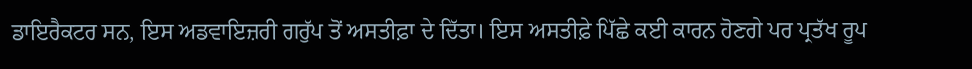ਡਾਇਰੈਕਟਰ ਸਨ, ਇਸ ਅਡਵਾਇਜ਼ਰੀ ਗਰੁੱਪ ਤੋਂ ਅਸਤੀਫ਼ਾ ਦੇ ਦਿੱਤਾ। ਇਸ ਅਸਤੀਫ਼ੇ ਪਿੱਛੇ ਕਈ ਕਾਰਨ ਹੋਣਗੇ ਪਰ ਪ੍ਰਤੱਖ ਰੂਪ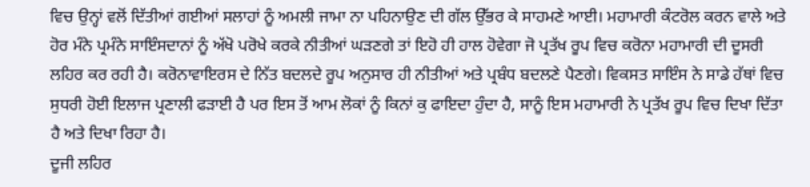ਵਿਚ ਉਨ੍ਹਾਂ ਵਲੋਂ ਦਿੱਤੀਆਂ ਗਈਆਂ ਸਲਾਹਾਂ ਨੂੰ ਅਮਲੀ ਜਾਮਾ ਨਾ ਪਹਿਨਾਉਣ ਦੀ ਗੱਲ ਉੱਭਰ ਕੇ ਸਾਹਮਣੇ ਆਈ। ਮਹਾਮਾਰੀ ਕੰਟਰੋਲ ਕਰਨ ਵਾਲੇ ਅਤੇ ਹੋਰ ਮੰਨੇ ਪ੍ਰਮੰਨੇ ਸਾਇੰਸਦਾਨਾਂ ਨੂੰ ਅੱਖੋ ਪਰੋਖੇ ਕਰਕੇ ਨੀਤੀਆਂ ਘੜਣਗੇ ਤਾਂ ਇਹੋ ਹੀ ਹਾਲ ਹੋਵੇਗਾ ਜੋ ਪ੍ਰਤੱਖ ਰੂਪ ਵਿਚ ਕਰੋਨਾ ਮਹਾਮਾਰੀ ਦੀ ਦੂਸਰੀ ਲਹਿਰ ਕਰ ਰਹੀ ਹੈ। ਕਰੋਨਾਵਾਇਰਸ ਦੇ ਨਿੱਤ ਬਦਲਦੇ ਰੂਪ ਅਨੁਸਾਰ ਹੀ ਨੀਤੀਆਂ ਅਤੇ ਪ੍ਰਬੰਧ ਬਦਲਣੇ ਪੈਣਗੇ। ਵਿਕਸਤ ਸਾਇੰਸ ਨੇ ਸਾਡੇ ਹੱਥਾਂ ਵਿਚ ਸੁਧਰੀ ਹੋਈ ਇਲਾਜ ਪ੍ਰਣਾਲੀ ਫੜਾਈ ਹੈ ਪਰ ਇਸ ਤੋਂ ਆਮ ਲੋਕਾਂ ਨੂੰ ਕਿਨਾਂ ਕੁ ਫਾਇਦਾ ਹੁੰਦਾ ਹੈ, ਸਾਨੂੰ ਇਸ ਮਹਾਮਾਰੀ ਨੇ ਪ੍ਰਤੱਖ ਰੂਪ ਵਿਚ ਦਿਖਾ ਦਿੱਤਾ ਹੈ ਅਤੇ ਦਿਖਾ ਰਿਹਾ ਹੈ।
ਦੂਜੀ ਲਹਿਰ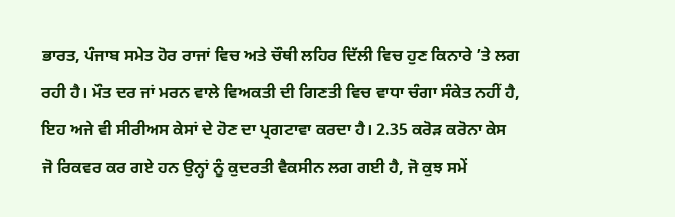ਭਾਰਤ, ਪੰਜਾਬ ਸਮੇਤ ਹੋਰ ਰਾਜਾਂ ਵਿਚ ਅਤੇ ਚੌਥੀ ਲਹਿਰ ਦਿੱਲੀ ਵਿਚ ਹੁਣ ਕਿਨਾਰੇ ’ਤੇ ਲਗ ਰਹੀ ਹੈ। ਮੌਤ ਦਰ ਜਾਂ ਮਰਨ ਵਾਲੇ ਵਿਅਕਤੀ ਦੀ ਗਿਣਤੀ ਵਿਚ ਵਾਧਾ ਚੰਗਾ ਸੰਕੇਤ ਨਹੀਂ ਹੈ, ਇਹ ਅਜੇ ਵੀ ਸੀਰੀਅਸ ਕੇਸਾਂ ਦੇ ਹੋਣ ਦਾ ਪ੍ਰਗਟਾਵਾ ਕਰਦਾ ਹੈ। 2.35 ਕਰੋੜ ਕਰੋਨਾ ਕੇਸ ਜੋ ਰਿਕਵਰ ਕਰ ਗਏ ਹਨ ਉਨ੍ਹਾਂ ਨੂੰ ਕੁਦਰਤੀ ਵੈਕਸੀਨ ਲਗ ਗਈ ਹੈ, ਜੋ ਕੁਝ ਸਮੇਂ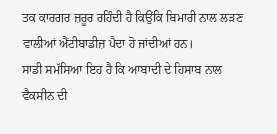ਤਕ ਕਾਰਗਰ ਜ਼ਰੂਰ ਰਹਿੰਦੀ ਹੈ ਕਿਉਂਕਿ ਬਿਮਾਰੀ ਨਾਲ ਲੜਣ ਵਾਲੀਆਂ ਐਂਟੀਬਾਡੀਜ਼ ਪੈਦਾ ਹੋ ਜਾਂਦੀਆਂ ਹਨ।
ਸਾਡੀ ਸਮੱਸਿਆ ਇਹ ਹੈ ਕਿ ਆਬਾਦੀ ਦੇ ਹਿਸਾਬ ਨਾਲ ਵੈਕਸੀਨ ਦੀ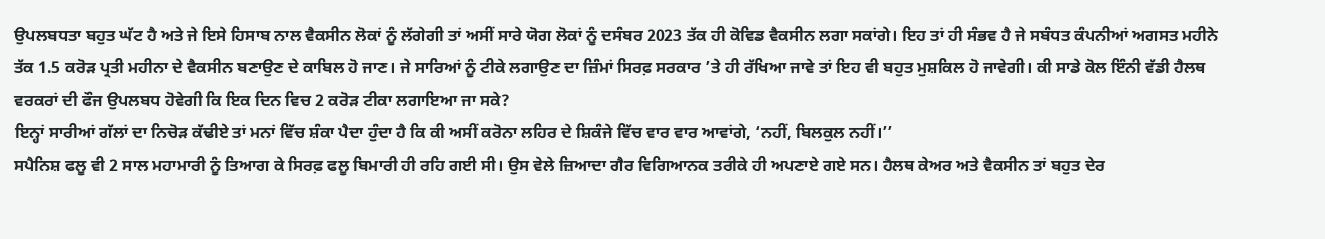ਉਪਲਬਧਤਾ ਬਹੁਤ ਘੱਟ ਹੈ ਅਤੇ ਜੇ ਇਸੇ ਹਿਸਾਬ ਨਾਲ ਵੈਕਸੀਨ ਲੋਕਾਂ ਨੂੰ ਲੱਗੇਗੀ ਤਾਂ ਅਸੀਂ ਸਾਰੇ ਯੋਗ ਲੋਕਾਂ ਨੂੰ ਦਸੰਬਰ 2023 ਤੱਕ ਹੀ ਕੋਵਿਡ ਵੈਕਸੀਨ ਲਗਾ ਸਕਾਂਗੇ। ਇਹ ਤਾਂ ਹੀ ਸੰਭਵ ਹੈ ਜੇ ਸਬੰਧਤ ਕੰਪਨੀਆਂ ਅਗਸਤ ਮਹੀਨੇ ਤੱਕ 1.5 ਕਰੋੜ ਪ੍ਰਤੀ ਮਹੀਨਾ ਦੇ ਵੈਕਸੀਨ ਬਣਾਉਣ ਦੇ ਕਾਬਿਲ ਹੋ ਜਾਣ। ਜੇ ਸਾਰਿਆਂ ਨੂੰ ਟੀਕੇ ਲਗਾਉਣ ਦਾ ਜ਼ਿੰਮਾਂ ਸਿਰਫ਼ ਸਰਕਾਰ ’ਤੇ ਹੀ ਰੱਖਿਆ ਜਾਵੇ ਤਾਂ ਇਹ ਵੀ ਬਹੁਤ ਮੁਸ਼ਕਿਲ ਹੋ ਜਾਵੇਗੀ। ਕੀ ਸਾਡੇ ਕੋਲ ਇੰਨੀ ਵੱਡੀ ਹੈਲਥ ਵਰਕਰਾਂ ਦੀ ਫੌਜ ਉਪਲਬਧ ਹੋਵੇਗੀ ਕਿ ਇਕ ਦਿਨ ਵਿਚ 2 ਕਰੋੜ ਟੀਕਾ ਲਗਾਇਆ ਜਾ ਸਕੇ?
ਇਨ੍ਹਾਂ ਸਾਰੀਆਂ ਗੱਲਾਂ ਦਾ ਨਿਚੋੜ ਕੱਢੀਏ ਤਾਂ ਮਨਾਂ ਵਿੱਚ ਸ਼ੰਕਾ ਪੈਦਾ ਹੁੰਦਾ ਹੈ ਕਿ ਕੀ ਅਸੀਂ ਕਰੋਨਾ ਲਹਿਰ ਦੇ ਸ਼ਿਕੰਜੇ ਵਿੱਚ ਵਾਰ ਵਾਰ ਆਵਾਂਗੇ, ‘ਨਹੀਂ, ਬਿਲਕੁਲ ਨਹੀਂ।’’
ਸਪੈਨਿਸ਼ ਫਲੂ ਵੀ 2 ਸਾਲ ਮਹਾਮਾਰੀ ਨੂੰ ਤਿਆਗ ਕੇ ਸਿਰਫ਼ ਫਲੂ ਬਿਮਾਰੀ ਹੀ ਰਹਿ ਗਈ ਸੀ। ਉਸ ਵੇਲੇ ਜ਼ਿਆਦਾ ਗੈਰ ਵਿਗਿਆਨਕ ਤਰੀਕੇ ਹੀ ਅਪਣਾਏ ਗਏ ਸਨ। ਹੈਲਥ ਕੇਅਰ ਅਤੇ ਵੈਕਸੀਨ ਤਾਂ ਬਹੁਤ ਦੇਰ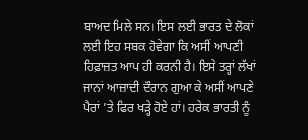ਬਾਅਦ ਮਿਲੇ ਸਨ। ਇਸ ਲਈ ਭਾਰਤ ਦੇ ਲੋਕਾਂ ਲਈ ਇਹ ਸਬਕ ਹੋਵੇਗਾ ਕਿ ਅਸੀਂ ਆਪਣੀ ਹਿਫ਼ਾਜ਼ਤ ਆਪ ਹੀ ਕਰਨੀ ਹੈ। ਇਸੇ ਤਰ੍ਹਾਂ ਲੱਖਾਂ ਜਾਨਾਂ ਆਜ਼ਾਦੀ ਦੌਰਾਨ ਗੁਆ ਕੇ ਅਸੀਂ ਆਪਣੇ ਪੈਰਾਂ ’ਤੇ ਫਿਰ ਖੜ੍ਹੇ ਹੋਏ ਹਾਂ। ਹਰੇਕ ਭਾਰਤੀ ਨੂੰ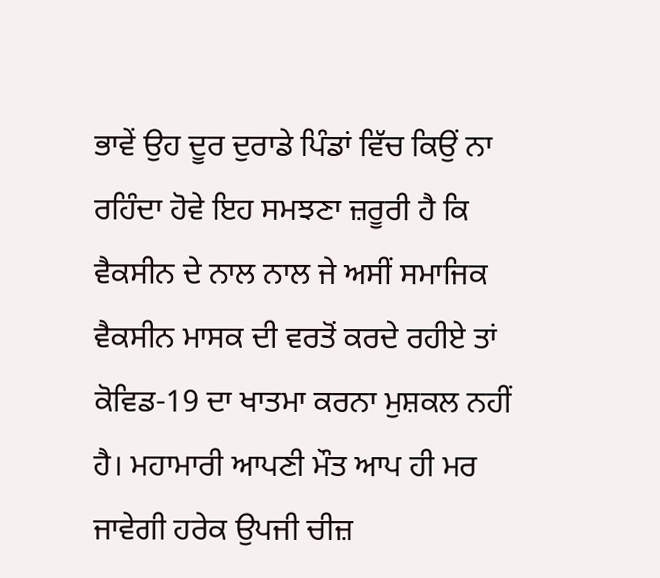ਭਾਵੇਂ ਉਹ ਦੂਰ ਦੁਰਾਡੇ ਪਿੰਡਾਂ ਵਿੱਚ ਕਿਉਂ ਨਾ ਰਹਿੰਦਾ ਹੋਵੇ ਇਹ ਸਮਝਣਾ ਜ਼ਰੂਰੀ ਹੈ ਕਿ ਵੈਕਸੀਨ ਦੇ ਨਾਲ ਨਾਲ ਜੇ ਅਸੀਂ ਸਮਾਜਿਕ ਵੈਕਸੀਨ ਮਾਸਕ ਦੀ ਵਰਤੋਂ ਕਰਦੇ ਰਹੀਏ ਤਾਂ ਕੋਵਿਡ-19 ਦਾ ਖਾਤਮਾ ਕਰਨਾ ਮੁਸ਼ਕਲ ਨਹੀਂ ਹੈ। ਮਹਾਮਾਰੀ ਆਪਣੀ ਮੌਤ ਆਪ ਹੀ ਮਰ ਜਾਵੇਗੀ ਹਰੇਕ ਉਪਜੀ ਚੀਜ਼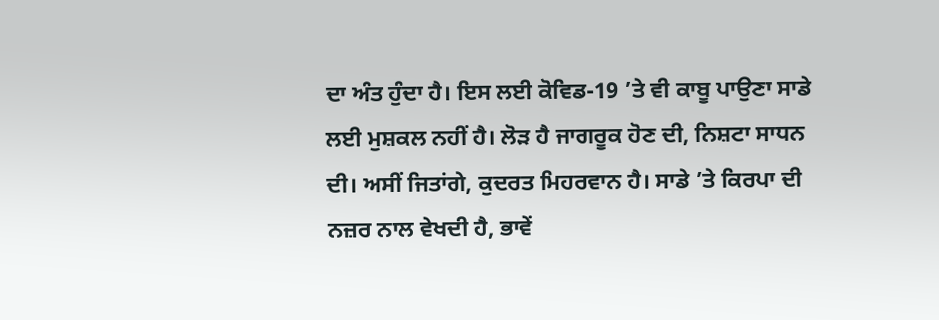ਦਾ ਅੰਤ ਹੁੰਦਾ ਹੈ। ਇਸ ਲਈ ਕੋਵਿਡ-19 ’ਤੇ ਵੀ ਕਾਬੂ ਪਾਉਣਾ ਸਾਡੇ ਲਈ ਮੁਸ਼ਕਲ ਨਹੀਂ ਹੈ। ਲੋੜ ਹੈ ਜਾਗਰੂਕ ਹੋਣ ਦੀ, ਨਿਸ਼ਟਾ ਸਾਧਨ ਦੀ। ਅਸੀਂ ਜਿਤਾਂਗੇ, ਕੁਦਰਤ ਮਿਹਰਵਾਨ ਹੈ। ਸਾਡੇ ’ਤੇ ਕਿਰਪਾ ਦੀ ਨਜ਼ਰ ਨਾਲ ਵੇਖਦੀ ਹੈ, ਭਾਵੇਂ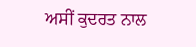ਅਸੀਂ ਕੁਦਰਤ ਨਾਲ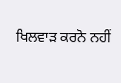ਖਿਲਵਾੜ ਕਰਨੋ ਨਹੀਂ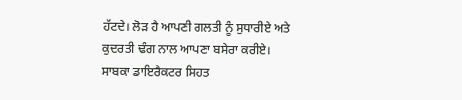ਹੱਟਦੇ। ਲੋੜ ਹੈ ਆਪਣੀ ਗਲਤੀ ਨੂੰ ਸੁਧਾਰੀਏ ਅਤੇ ਕੁਦਰਤੀ ਢੰਗ ਨਾਲ ਆਪਣਾ ਬਸੇਰਾ ਕਰੀਏ।
ਸਾਬਕਾ ਡਾਇਰੈਕਟਰ ਸਿਹਤ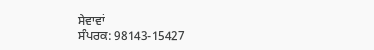ਸੇਵਾਵਾਂ
ਸੰਪਰਕ: 98143-15427